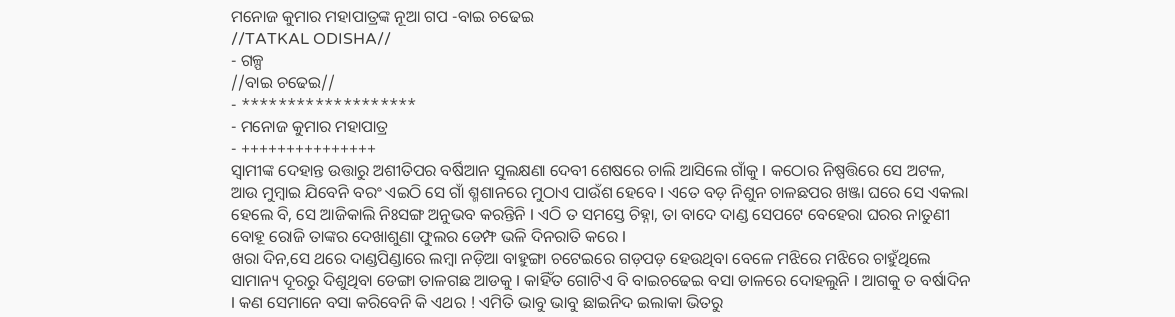ମନୋଜ କୁମାର ମହାପାତ୍ରଙ୍କ ନୂଆ ଗପ -ବାଇ ଚଢେଇ
//TATKAL ODISHA//
- ଗଳ୍ପ
//ବାଇ ଚଢେଇ//
- *******************
- ମନୋଜ କୁମାର ମହାପାତ୍ର
- +++++++++++++++
ସ୍ୱାମୀଙ୍କ ଦେହାନ୍ତ ଉତ୍ତାରୁ ଅଶୀତିପର ବର୍ଷିଆନ ସୁଲକ୍ଷଣା ଦେବୀ ଶେଷରେ ଚାଲି ଆସିଲେ ଗାଁକୁ l କଠୋର ନିଷ୍ପତ୍ତିରେ ସେ ଅଟଳ, ଆଉ ମୁମ୍ବାଇ ଯିବେନି ବରଂ ଏଇଠି ସେ ଗାଁ ଶ୍ମଶାନରେ ମୁଠାଏ ପାଉଁଶ ହେବେ l ଏତେ ବଡ଼ ନିଶୁନ ଚାଳଛପର ଖଞ୍ଜା ଘରେ ସେ ଏକଲା ହେଲେ ବି, ସେ ଆଜିକାଲି ନିଃସଙ୍ଗ ଅନୁଭବ କରନ୍ତିନି l ଏଠି ତ ସମସ୍ତେ ଚିହ୍ନା, ତା ବାଦେ ଦାଣ୍ଡ ସେପଟେ ବେହେରା ଘରର ନାତୁଣୀ ବୋହୂ ରୋଜି ତାଙ୍କର ଦେଖାଶୁଣା ଫୁଲର ଡେମ୍ଫ ଭଳି ଦିନରାତି କରେ l
ଖରା ଦିନ,ସେ ଥରେ ଦାଣ୍ଡପିଣ୍ଡାରେ ଲମ୍ବା ନଡ଼ିଆ ବାହୁଙ୍ଗା ଚଟେଇରେ ଗଡ଼ପଡ଼ ହେଉଥିବା ବେଳେ ମଝିରେ ମଝିରେ ଚାହୁଁଥିଲେ ସାମାନ୍ୟ ଦୂରରୁ ଦିଶୁଥିବା ଡେଙ୍ଗା ତାଳଗଛ ଆଡକୁ l କାହିଁତ ଗୋଟିଏ ବି ବାଇଚଢେଇ ବସା ଡାଳରେ ଦୋହଲୁନି l ଆଗକୁ ତ ବର୍ଷାଦିନ l କଣ ସେମାନେ ବସା କରିବେନି କି ଏଥର ! ଏମିତି ଭାବୁ ଭାବୁ ଛାଇନିଦ ଇଲାକା ଭିତରୁ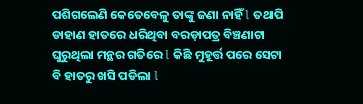ପଶିଗଲେଣି କେତେବେଳୁ ତାଙ୍କୁ ଜଣା ନାହିଁ l ତଥାପି ଡାହାଣ ହାତରେ ଧରିଥିବା ବରଡ଼ାପତ୍ର ବିଞ୍ଚଣାଟା ଘୁରୁଥିଲା ମନ୍ଥର ଗତିରେ l କିଛି ମୁହୂର୍ତ୍ତ ପରେ ସେଟା ବି ହାତରୁ ଖସି ପଡିଲା l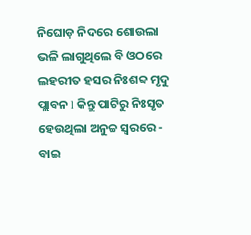ନିଘୋଡ଼ ନିଦରେ ଶୋଉଲା ଭଳି ଲାଗୁଥିଲେ ବି ଓଠରେ ଲହରୀତ ହସର ନିଃଶବ୍ଦ ମୃଦୁ ପ୍ଲାବନ l କିନ୍ତୁ ପାଟିରୁ ନିଃସୃତ ହେଉଥିଲା ଅନୁଚ୍ଚ ସ୍ୱରରେ - ବାଇ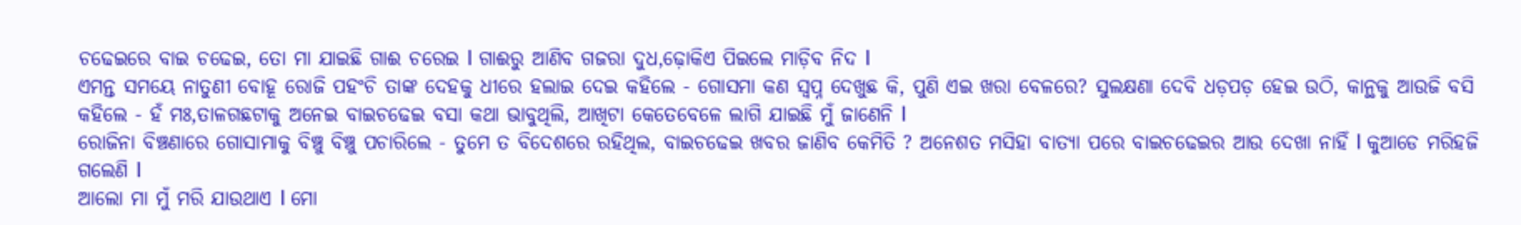ଚଢେଇରେ ବାଇ ଚଢେଇ, ତୋ ମା ଯାଇଛି ଗାଈ ଚରେଇ l ଗାଈରୁ ଆଣିବ ଗଜରା ଦୁଧ,ଢ଼ୋକିଏ ପିଇଲେ ମାଡ଼ିବ ନିଦ l
ଏମନ୍ତ ସମୟେ ନାତୁଣୀ ବୋହୂ ରୋଜି ପହଂଚି ତାଙ୍କ ଦେହକୁ ଧୀରେ ହଲାଇ ଦେଇ କହିଲେ - ଗୋସମା କଣ ସ୍ୱପ୍ନ ଦେଖୁଛ କି, ପୁଣି ଏଇ ଖରା ବେଳରେ? ସୁଲକ୍ଷଣା ଦେବି ଧଡ଼ପଡ଼ ହେଇ ଉଠି, କାନ୍ଥକୁ ଆଉଜି ବସି କହିଲେ - ହଁ ମଃ,ତାଳଗଛଟାକୁ ଅନେଇ ବାଇଚଢେଇ ବସା କଥା ଭାବୁଥିଲି, ଆଖିଟା କେତେବେଳେ ଲାଗି ଯାଇଛି ମୁଁ ଜାଣେନି l
ରୋଜିନା ବିଞ୍ଚଣାରେ ଗୋସାମାକୁ ବିଞ୍ଚୁ ବିଞ୍ଚୁ ପଚାରିଲେ - ତୁମେ ତ ବିଦେଶରେ ରହିଥିଲ, ବାଇଚଢେଇ ଖବର ଜାଣିବ କେମିତି ? ଅନେଶତ ମସିହା ବାତ୍ୟା ପରେ ବାଇଚଢେଇର ଆଉ ଦେଖା ନାହିଁ l କୁଆଡେ ମରିହଜି ଗଲେଣି l
ଆଲୋ ମା ମୁଁ ମରି ଯାଉଥାଏ l ମୋ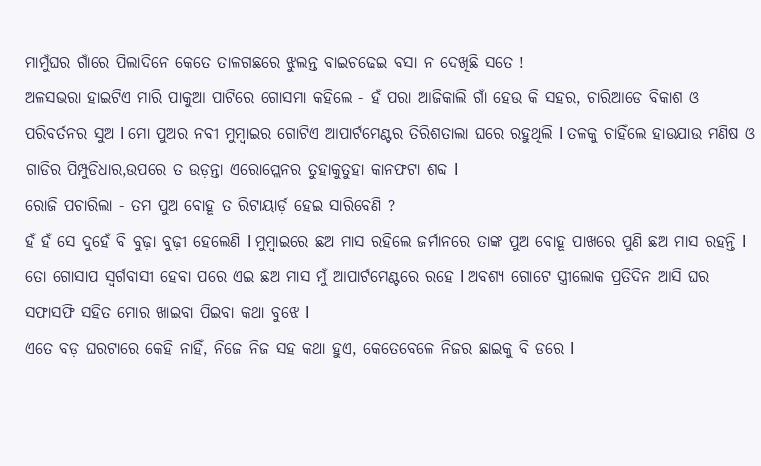ମାମୁଁଘର ଗାଁରେ ପିଲାଦିନେ କେତେ ତାଳଗଛରେ ଝୁଲନ୍ତ ବାଇଚଢେଇ ବସା ନ ଦେଖିଛି ସତେ !
ଅଳସଭରା ହାଇଟିଏ ମାରି ପାକୁଆ ପାଟିରେ ଗୋସମା କହିଲେ - ହଁ ପରା ଆଜିକାଲି ଗାଁ ହେଉ କି ସହର, ଚାରିଆଡେ ବିକାଶ ଓ ପରିବର୍ତନର ସୁଅ l ମୋ ପୁଅର ନବୀ ମୁମ୍ବାଇର ଗୋଟିଏ ଆପାର୍ଟମେଣ୍ଟର ତିରିଶତାଲା ଘରେ ରହୁଥିଲି l ତଳକୁ ଚାହିଁଲେ ହାଉଯାଉ ମଣିଷ ଓ ଗାଡିର ପିମ୍ପୁଡିଧାର,ଉପରେ ତ ଉଡ଼ନ୍ତା ଏରୋପ୍ଲେନର ତୁହାକୁତୁହା କାନଫଟା ଶବ୍ଦ l
ରୋଜି ପଚାରିଲା - ତମ ପୁଅ ବୋହୂ ତ ରିଟାୟାର୍ଡ଼ ହେଇ ସାରିବେଣି ?
ହଁ ହଁ ସେ ଦୁହେଁ ବି ବୁଢ଼ା ବୁଢ଼ୀ ହେଲେଣି l ମୁମ୍ବାଇରେ ଛଅ ମାସ ରହିଲେ ଜର୍ମାନରେ ତାଙ୍କ ପୁଅ ବୋହୂ ପାଖରେ ପୁଣି ଛଅ ମାସ ରହନ୍ତି l ତୋ ଗୋସାପ ସ୍ୱର୍ଗବାସୀ ହେବା ପରେ ଏଇ ଛଅ ମାସ ମୁଁ ଆପାର୍ଟମେଣ୍ଟରେ ରହେ l ଅବଶ୍ୟ ଗୋଟେ ସ୍ତ୍ରୀଲୋକ ପ୍ରତିଦିନ ଆସି ଘର ସଫାସଫି ସହିତ ମୋର ଖାଇବା ପିଇବା କଥା ବୁଝେ l
ଏତେ ବଡ଼ ଘରଟାରେ କେହି ନାହିଁ, ନିଜେ ନିଜ ସହ କଥା ହୁଏ, କେତେବେଳେ ନିଜର ଛାଇକୁ ବି ଡରେ l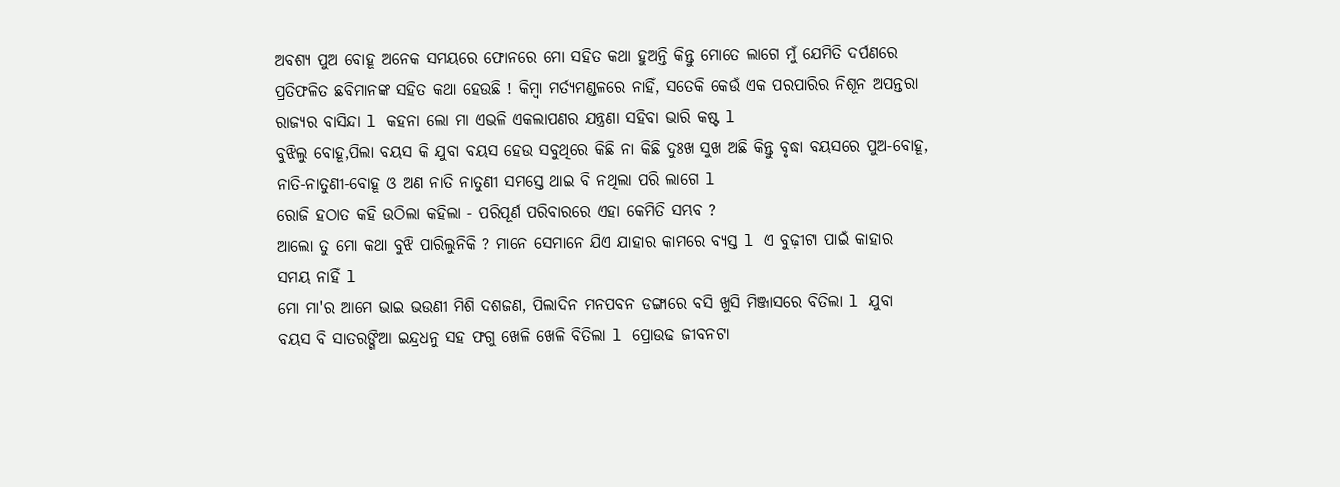ଅବଶ୍ୟ ପୁଅ ବୋହୂ ଅନେକ ସମୟରେ ଫୋନରେ ମୋ ସହିତ କଥା ହୁଅନ୍ତି କିନ୍ତୁ ମୋତେ ଲାଗେ ମୁଁ ଯେମିତି ଦର୍ପଣରେ ପ୍ରତିଫଳିତ ଛବିମାନଙ୍କ ସହିତ କଥା ହେଉଛି ! କିମ୍ବା ମର୍ତ୍ୟମଣ୍ଡଳରେ ନାହିଁ, ସତେକି କେଉଁ ଏକ ପରପାରିର ନିଶୂନ ଅପନ୍ତରା ରାଜ୍ୟର ବାସିନ୍ଦା l କହନା ଲୋ ମା ଏଭଳି ଏକଲାପଣର ଯନ୍ତ୍ରଣା ସହିବା ଭାରି କଷ୍ଟ l
ବୁଝିଲୁ ବୋହୂ,ପିଲା ବୟସ କି ଯୁବା ବୟସ ହେଉ ସବୁଥିରେ କିଛି ନା କିଛି ଦୁଃଖ ସୁଖ ଅଛି କିନ୍ତୁ ବୃଦ୍ଧା ବୟସରେ ପୁଅ-ବୋହୂ, ନାତି-ନାତୁଣୀ-ବୋହୂ ଓ ଅଣ ନାତି ନାତୁଣୀ ସମସ୍ତେ ଥାଇ ବି ନଥିଲା ପରି ଲାଗେ l
ରୋଜି ହଠାତ କହି ଉଠିଲା କହିଲା - ପରିପୂର୍ଣ ପରିବାରରେ ଏହା କେମିତି ସମ୍ଭବ ?
ଆଲୋ ତୁ ମୋ କଥା ବୁଝି ପାରିଲୁନିକି ? ମାନେ ସେମାନେ ଯିଏ ଯାହାର କାମରେ ବ୍ୟସ୍ତ l ଏ ବୁଢ଼ୀଟା ପାଇଁ କାହାର ସମୟ ନାହିଁ l
ମୋ ମା'ର ଆମେ ଭାଇ ଭଉଣୀ ମିଶି ଦଶଜଣ, ପିଲାଦିନ ମନପବନ ଡଙ୍ଗାରେ ବସି ଖୁସି ମିଞ୍ଜାସରେ ବିତିଲା l ଯୁବା ବୟସ ବି ସାତରଙ୍ଗିଆ ଇନ୍ଦ୍ରଧନୁ ସହ ଫଗୁ ଖେଳି ଖେଳି ବିତିଲା l ପ୍ରୋଉଢ ଜୀବନଟା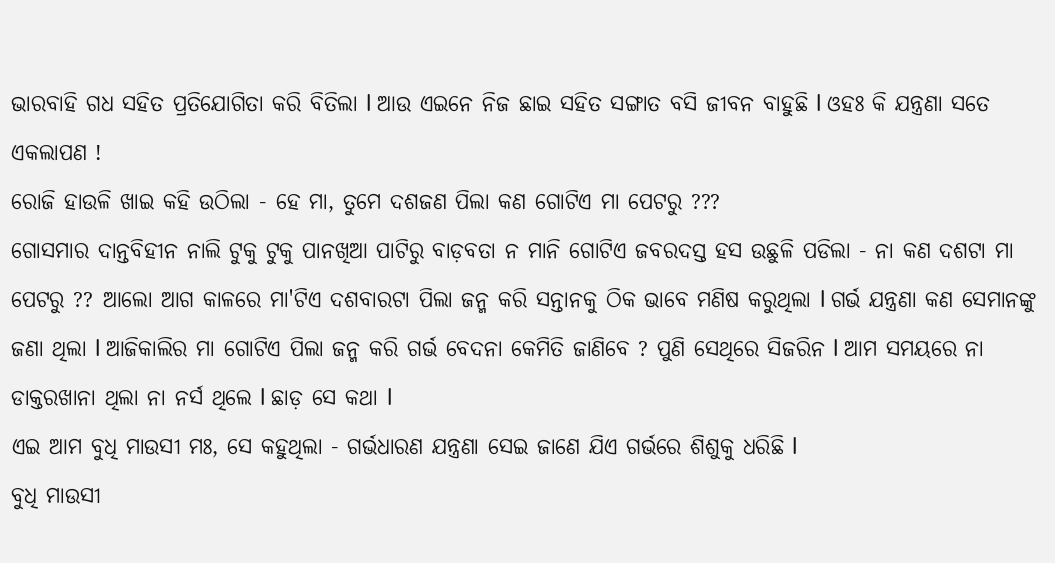ଭାରବାହି ଗଧ ସହିତ ପ୍ରତିଯୋଗିତା କରି ବିତିଲା l ଆଉ ଏଇନେ ନିଜ ଛାଇ ସହିତ ସଙ୍ଗାତ ବସି ଜୀବନ ବାହୁଛି l ଓହଃ କି ଯନ୍ତ୍ରଣା ସତେ ଏକଲାପଣ !
ରୋଜି ହାଉଳି ଖାଇ କହି ଉଠିଲା - ହେ ମା, ତୁମେ ଦଶଜଣ ପିଲା କଣ ଗୋଟିଏ ମା ପେଟରୁ ???
ଗୋସମାର ଦାନ୍ତବିହୀନ ନାଲି ଟୁକୁ ଟୁକୁ ପାନଖିଆ ପାଟିରୁ ବାଡ଼ବତା ନ ମାନି ଗୋଟିଏ ଜବରଦସ୍ତ ହସ ଉଛୁଳି ପଡିଲା - ନା କଣ ଦଶଟା ମା ପେଟରୁ ?? ଆଲୋ ଆଗ କାଳରେ ମା'ଟିଏ ଦଶବାରଟା ପିଲା ଜନ୍ମ କରି ସନ୍ତାନକୁ ଠିକ ଭାବେ ମଣିଷ କରୁଥିଲା l ଗର୍ଭ ଯନ୍ତ୍ରଣା କଣ ସେମାନଙ୍କୁ ଜଣା ଥିଲା l ଆଜିକାଲିର ମା ଗୋଟିଏ ପିଲା ଜନ୍ମ କରି ଗର୍ଭ ବେଦନା କେମିତି ଜାଣିବେ ? ପୁଣି ସେଥିରେ ସିଜରିନ l ଆମ ସମୟରେ ନା ଡାକ୍ତରଖାନା ଥିଲା ନା ନର୍ସ ଥିଲେ l ଛାଡ଼ ସେ କଥା l
ଏଇ ଆମ ବୁଧି ମାଉସୀ ମଃ, ସେ କହୁଥିଲା - ଗର୍ଭଧାରଣ ଯନ୍ତ୍ରଣା ସେଇ ଜାଣେ ଯିଏ ଗର୍ଭରେ ଶିଶୁକୁ ଧରିଛି l
ବୁଧି ମାଉସୀ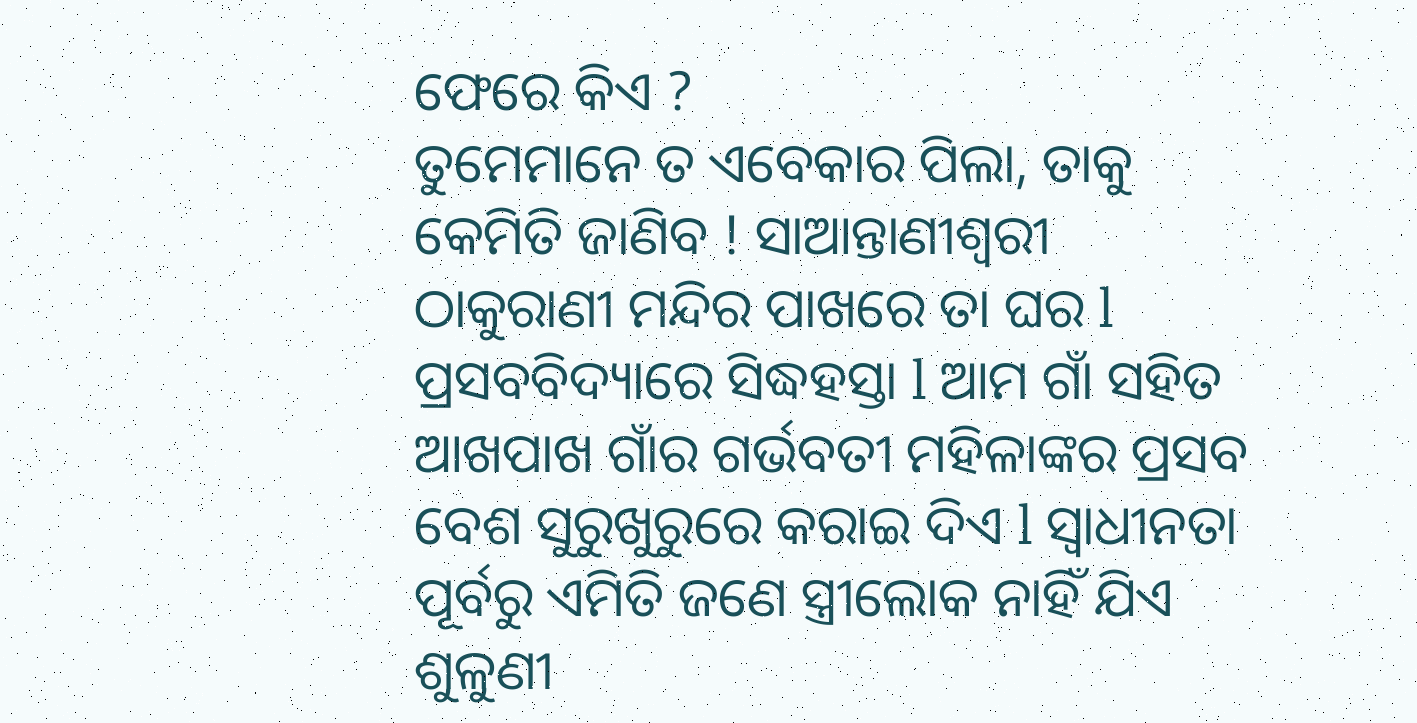ଫେରେ କିଏ ?
ତୁମେମାନେ ତ ଏବେକାର ପିଲା, ତାକୁ କେମିତି ଜାଣିବ ! ସାଆନ୍ତାଣୀଶ୍ୱରୀ ଠାକୁରାଣୀ ମନ୍ଦିର ପାଖରେ ତା ଘର l ପ୍ରସବବିଦ୍ୟାରେ ସିଦ୍ଧହସ୍ତା l ଆମ ଗାଁ ସହିତ ଆଖପାଖ ଗାଁର ଗର୍ଭବତୀ ମହିଳାଙ୍କର ପ୍ରସବ ବେଶ ସୁରୁଖୁରୁରେ କରାଇ ଦିଏ l ସ୍ୱାଧୀନତା ପୂର୍ବରୁ ଏମିତି ଜଣେ ସ୍ତ୍ରୀଲୋକ ନାହିଁ ଯିଏ ଶୁଳୁଣୀ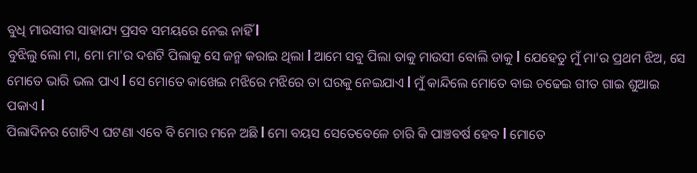ବୁଧି ମାଉସୀର ସାହାଯ୍ୟ ପ୍ରସବ ସମୟରେ ନେଇ ନାହିଁ l
ବୁଝିଲୁ ଲୋ ମା, ମୋ ମା'ର ଦଶଟି ପିଲାକୁ ସେ ଜନ୍ମ କରାଇ ଥିଲା l ଆମେ ସବୁ ପିଲା ତାକୁ ମାଉସୀ ବୋଲି ଡାକୁ l ଯେହେତୁ ମୁଁ ମା'ର ପ୍ରଥମ ଝିଅ, ସେ ମୋତେ ଭାରି ଭଲ ପାଏ l ସେ ମୋତେ କାଖେଇ ମଝିରେ ମଝିରେ ତା ଘରକୁ ନେଇଯାଏ l ମୁଁ କାନ୍ଦିଲେ ମୋତେ ବାଇ ଚଢେଇ ଗୀତ ଗାଇ ଶୁଆଇ ପକାଏ l
ପିଲାଦିନର ଗୋଟିଏ ଘଟଣା ଏବେ ବି ମୋର ମନେ ଅଛି l ମୋ ବୟସ ସେତେବେଳେ ଚାରି କି ପାଞ୍ଚବର୍ଷ ହେବ l ମୋତେ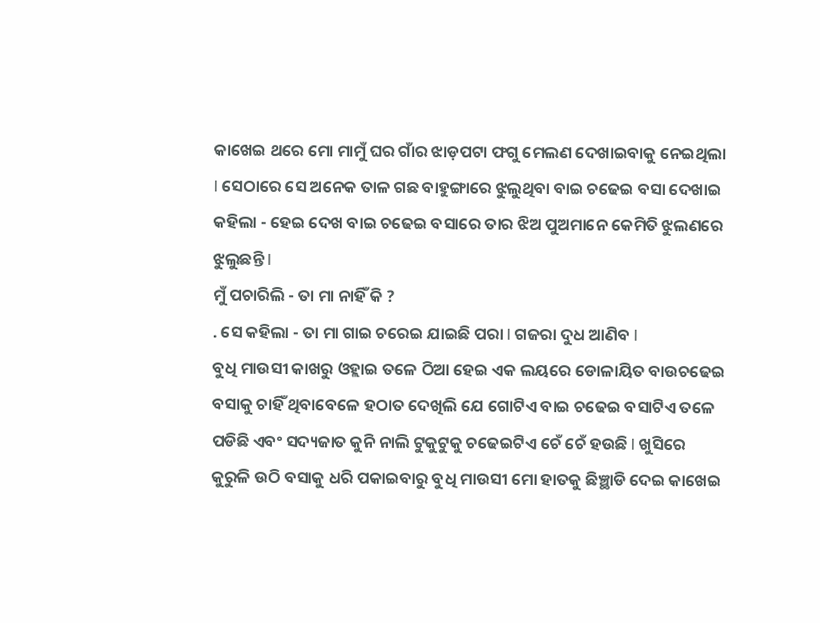କାଖେଇ ଥରେ ମୋ ମାମୁଁ ଘର ଗାଁର ଝାଡ଼ପଟା ଫଗୁ ମେଲଣ ଦେଖାଇବାକୁ ନେଇଥିଲା l ସେଠାରେ ସେ ଅନେକ ତାଳ ଗଛ ବାହୁଙ୍ଗାରେ ଝୁଲୁଥିବା ବାଇ ଚଢେଇ ବସା ଦେଖାଇ କହିଲା - ହେଇ ଦେଖ ବାଇ ଚଢେଇ ବସାରେ ତାର ଝିଅ ପୁଅମାନେ କେମିତି ଝୁଲଣରେ ଝୁଲୁଛନ୍ତି l
ମୁଁ ପଚାରିଲି - ତା ମା ନାହିଁ କି ?
. ସେ କହିଲା - ତା ମା ଗାଇ ଚରେଇ ଯାଇଛି ପରା l ଗଜରା ଦୁଧ ଆଣିବ l
ବୁଧି ମାଉସୀ କାଖରୁ ଓହ୍ଲାଇ ତଳେ ଠିଆ ହେଇ ଏକ ଲୟରେ ଡୋଳାୟିତ ବାଉଚଢେଇ ବସାକୁ ଚାହିଁ ଥିବାବେଳେ ହଠାତ ଦେଖିଲି ଯେ ଗୋଟିଏ ବାଇ ଚଢେଇ ବସାଟିଏ ତଳେ ପଡିଛି ଏବଂ ସଦ୍ୟଜାତ କୁନି ନାଲି ଟୁକୁଟୁକୁ ଚଢେଇଟିଏ ଚେଁ ଚେଁ ହଉଛି l ଖୁସିରେ କୁରୁଳି ଉଠି ବସାକୁ ଧରି ପକାଇବାରୁ ବୁଧି ମାଉସୀ ମୋ ହାତକୁ ଛିଞ୍ଛାଡି ଦେଇ କାଖେଇ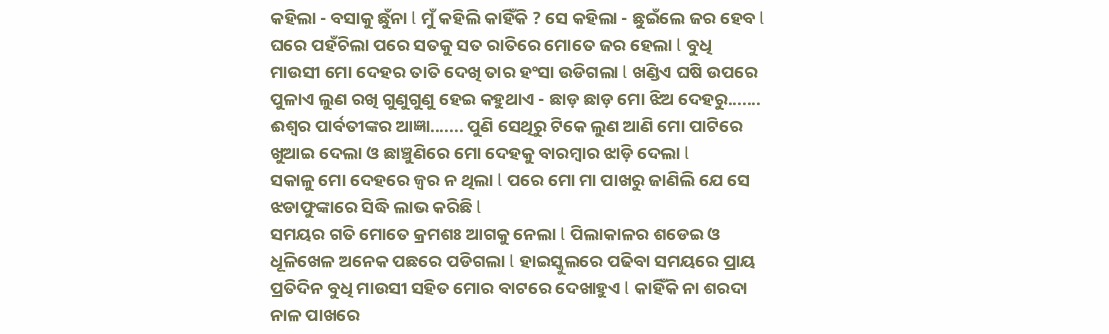କହିଲା - ବସାକୁ ଛୁଁନା l ମୁଁ କହିଲି କାହିଁକି ? ସେ କହିଲା - ଛୁଇଁଲେ ଜର ହେବ l
ଘରେ ପହଁଚିଲା ପରେ ସତକୁ ସତ ରାତିରେ ମୋତେ ଜର ହେଲା l ବୁଧି ମାଉସୀ ମୋ ଦେହର ତାତି ଦେଖି ତାର ହଂସା ଉଡିଗଲା l ଖଣ୍ଡିଏ ଘଷି ଉପରେ ପୁଳାଏ ଲୁଣ ରଖି ଗୁଣୁଗୁଣୁ ହେଇ କହୁଥାଏ - ଛାଡ଼ ଛାଡ଼ ମୋ ଝିଅ ଦେହରୁ....... ଈଶ୍ୱର ପାର୍ବତୀଙ୍କର ଆଜ୍ଞା....... ପୁଣି ସେଥିରୁ ଟିକେ ଲୁଣ ଆଣି ମୋ ପାଟିରେ ଖୁଆଇ ଦେଲା ଓ ଛାଞ୍ଚୁଣିରେ ମୋ ଦେହକୁ ବାରମ୍ବାର ଝାଡ଼ି ଦେଲା l
ସକାଳୁ ମୋ ଦେହରେ ଜ୍ୱର ନ ଥିଲା l ପରେ ମୋ ମା ପାଖରୁ ଜାଣିଲି ଯେ ସେ ଝଡାଫୁଙ୍କାରେ ସିଦ୍ଧି ଲାଭ କରିଛି l
ସମୟର ଗତି ମୋତେ କ୍ରମଶଃ ଆଗକୁ ନେଲା l ପିଲାକାଳର ଶଡେଇ ଓ ଧୂଳିଖେଳ ଅନେକ ପଛରେ ପଡିଗଲା l ହାଇସ୍କୁଲରେ ପଢିବା ସମୟରେ ପ୍ରାୟ ପ୍ରତିଦିନ ବୁଧି ମାଉସୀ ସହିତ ମୋର ବାଟରେ ଦେଖାହୁଏ l କାହିଁକି ନା ଶରଦା ନାଳ ପାଖରେ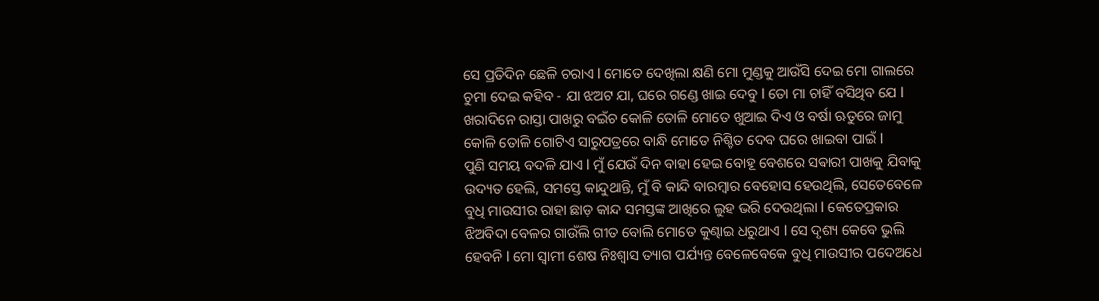ସେ ପ୍ରତିଦିନ ଛେଳି ଚରାଏ l ମୋତେ ଦେଖିଲା କ୍ଷଣି ମୋ ମୁଣ୍ଡକୁ ଆଉଁସି ଦେଇ ମୋ ଗାଲରେ ଚୁମା ଦେଇ କହିବ - ଯା ଝଅଟ ଯା, ଘରେ ଗଣ୍ଡେ ଖାଇ ଦେବୁ l ତୋ ମା ଚାହିଁ ବସିଥିବ ଯେ l ଖରାଦିନେ ରାସ୍ତା ପାଖରୁ ବଇଁଚ କୋଳି ତୋଳି ମୋତେ ଖୁଆଇ ଦିଏ ଓ ବର୍ଷା ଋତୁରେ ଜାମୁ କୋଳି ତୋଳି ଗୋଟିଏ ସାରୁପତ୍ରରେ ବାନ୍ଧି ମୋତେ ନିଶ୍ଚିତ ଦେବ ଘରେ ଖାଇବା ପାଇଁ l
ପୁଣି ସମୟ ବଦଳି ଯାଏ l ମୁଁ ଯେଉଁ ଦିନ ବାହା ହେଇ ବୋହୂ ବେଶରେ ସଵାରୀ ପାଖକୁ ଯିବାକୁ ଉଦ୍ୟତ ହେଲି, ସମସ୍ତେ କାନ୍ଦୁଥାନ୍ତି, ମୁଁ ବି କାନ୍ଦି ବାରମ୍ବାର ବେହୋସ ହେଉଥିଲି, ସେତେବେଳେ ବୁଧି ମାଉସୀର ରାହା ଛାଡ଼ କାନ୍ଦ ସମସ୍ତଙ୍କ ଆଖିରେ ଲୁହ ଭରି ଦେଉଥିଲା l କେତେପ୍ରକାର ଝିଅବିଦା ବେଳର ଗାଉଁଲି ଗୀତ ବୋଲି ମୋତେ କୁଣ୍ଢାଇ ଧରୁଥାଏ l ସେ ଦୃଶ୍ୟ କେବେ ଭୁଲି ହେବନି l ମୋ ସ୍ୱାମୀ ଶେଷ ନିଃଶ୍ୱାସ ତ୍ୟାଗ ପର୍ଯ୍ୟନ୍ତ ବେଳେବେକେ ବୁଧି ମାଉସୀର ପଦେଅଧେ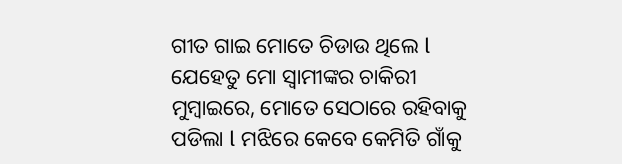ଗୀତ ଗାଇ ମୋତେ ଚିଡାଉ ଥିଲେ l
ଯେହେତୁ ମୋ ସ୍ୱାମୀଙ୍କର ଚାକିରୀ ମୁମ୍ବାଇରେ, ମୋତେ ସେଠାରେ ରହିବାକୁ ପଡିଲା l ମଝିରେ କେବେ କେମିତି ଗାଁକୁ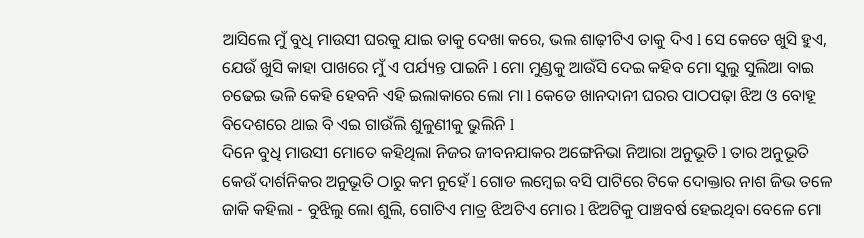ଆସିଲେ ମୁଁ ବୁଧି ମାଉସୀ ଘରକୁ ଯାଇ ତାକୁ ଦେଖା କରେ, ଭଲ ଶାଢ଼ୀଟିଏ ତାକୁ ଦିଏ l ସେ କେତେ ଖୁସି ହୁଏ, ଯେଉଁ ଖୁସି କାହା ପାଖରେ ମୁଁ ଏ ପର୍ଯ୍ୟନ୍ତ ପାଇନି l ମୋ ମୁଣ୍ଡକୁ ଆଉଁସି ଦେଇ କହିବ ମୋ ସୁଲୁ ସୁଲିଆ ବାଇ ଚଢେଇ ଭଳି କେହି ହେବନି ଏହି ଇଲାକାରେ ଲୋ ମା l କେଡେ ଖାନଦାନୀ ଘରର ପାଠପଢ଼ା ଝିଅ ଓ ବୋହୂ ବିଦେଶରେ ଥାଇ ବି ଏଇ ଗାଉଁଲି ଶୁଳୁଣୀକୁ ଭୁଲିନି l
ଦିନେ ବୁଧି ମାଉସୀ ମୋତେ କହିଥିଲା ନିଜର ଜୀବନଯାକର ଅଙ୍ଗେନିଭା ନିଆରା ଅନୁଭୂତି l ତାର ଅନୁଭୂତି କେଉଁ ଦାର୍ଶନିକର ଅନୁଭୂତି ଠାରୁ କମ ନୁହେଁ l ଗୋଡ ଲମ୍ବେଇ ବସି ପାଟିରେ ଟିକେ ଦୋକ୍ତାର ନାଶ ଜିଭ ତଳେ ଜାକି କହିଲା - ବୁଝିଲୁ ଲୋ ଶୁଲି, ଗୋଟିଏ ମାତ୍ର ଝିଅଟିଏ ମୋର l ଝିଅଟିକୁ ପାଞ୍ଚବର୍ଷ ହେଇଥିବା ବେଳେ ମୋ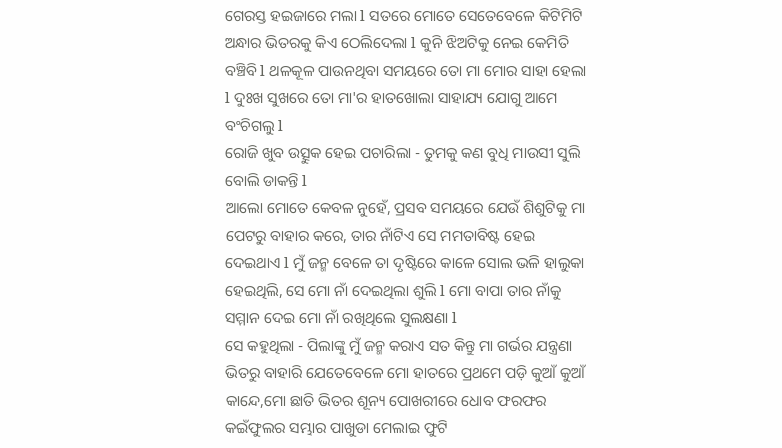ଗେରସ୍ତ ହଇଜାରେ ମଲା l ସତରେ ମୋତେ ସେତେବେଳେ କିଟିମିଟି ଅନ୍ଧାର ଭିତରକୁ କିଏ ଠେଲିଦେଲା l କୁନି ଝିଅଟିକୁ ନେଇ କେମିତି ବଞ୍ଚିବି l ଥଳକୂଳ ପାଉନଥିବା ସମୟରେ ତୋ ମା ମୋର ସାହା ହେଲା l ଦୁଃଖ ସୁଖରେ ତୋ ମା'ର ହାତଖୋଲା ସାହାଯ୍ୟ ଯୋଗୁ ଆମେ ବଂଚିଗଲୁ l
ରୋଜି ଖୁବ ଉତ୍ସୁକ ହେଇ ପଚାରିଲା - ତୁମକୁ କଣ ବୁଧି ମାଉସୀ ସୁଲି ବୋଲି ଡାକନ୍ତି l
ଆଲୋ ମୋତେ କେବଳ ନୁହେଁ, ପ୍ରସବ ସମୟରେ ଯେଉଁ ଶିଶୁଟିକୁ ମା ପେଟରୁ ବାହାର କରେ, ତାର ନାଁଟିଏ ସେ ମମତାବିଷ୍ଟ ହେଇ ଦେଇଥାଏ l ମୁଁ ଜନ୍ମ ବେଳେ ତା ଦୃଷ୍ଟିରେ କାଳେ ସୋଲ ଭଳି ହାଲୁକା ହେଇଥିଲି, ସେ ମୋ ନାଁ ଦେଇଥିଲା ଶୁଲି l ମୋ ବାପା ତାର ନାଁକୁ ସମ୍ମାନ ଦେଇ ମୋ ନାଁ ରଖିଥିଲେ ସୁଲକ୍ଷଣା l
ସେ କହୁଥିଲା - ପିଲାଙ୍କୁ ମୁଁ ଜନ୍ମ କରାଏ ସତ କିନ୍ତୁ ମା ଗର୍ଭର ଯନ୍ତ୍ରଣା ଭିତରୁ ବାହାରି ଯେତେବେଳେ ମୋ ହାତରେ ପ୍ରଥମେ ପଡ଼ି କୁଆଁ କୁଆଁ କାନ୍ଦେ,ମୋ ଛାତି ଭିତର ଶୂନ୍ୟ ପୋଖରୀରେ ଧୋବ ଫରଫର କଇଁଫୁଲର ସମ୍ଭାର ପାଖୁଡା ମେଲାଇ ଫୁଟି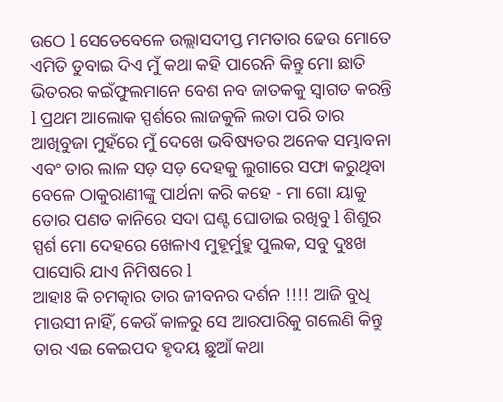ଉଠେ l ସେତେବେଳେ ଉଲ୍ଲାସଦୀପ୍ତ ମମତାର ଢେଉ ମୋତେ ଏମିତି ଡୁବାଇ ଦିଏ ମୁଁ କଥା କହି ପାରେନି କିନ୍ତୁ ମୋ ଛାତି ଭିତରର କଇଁଫୁଲମାନେ ବେଶ ନବ ଜାତକକୁ ସ୍ୱାଗତ କରନ୍ତି l ପ୍ରଥମ ଆଲୋକ ସ୍ପର୍ଶରେ ଲାଜକୁଳି ଲତା ପରି ତାର ଆଖିବୁଜା ମୁହଁରେ ମୁଁ ଦେଖେ ଭବିଷ୍ୟତର ଅନେକ ସମ୍ଭାବନା ଏବଂ ତାର ଲାଳ ସଡ଼ ସଡ଼ ଦେହକୁ ଲୁଗାରେ ସଫା କରୁଥିବା ବେଳେ ଠାକୁରାଣୀଙ୍କୁ ପାର୍ଥନା କରି କହେ - ମା ଗୋ ୟାକୁ ତୋର ପଣତ କାନିରେ ସଦା ଘଣ୍ଟ ଘୋଡାଇ ରଖିବୁ l ଶିଶୁର ସ୍ପର୍ଶ ମୋ ଦେହରେ ଖେଳାଏ ମୁହୂର୍ମୁହୁ ପୁଲକ, ସବୁ ଦୁଃଖ ପାସୋରି ଯାଏ ନିମିଷରେ l
ଆହାଃ କି ଚମତ୍କାର ତାର ଜୀବନର ଦର୍ଶନ !!!! ଆଜି ବୁଧି ମାଉସୀ ନାହିଁ, କେଉଁ କାଳରୁ ସେ ଆରପାରିକୁ ଗଲେଣି କିନ୍ତୁ ତାର ଏଇ କେଇପଦ ହୃଦୟ ଛୁଆଁ କଥା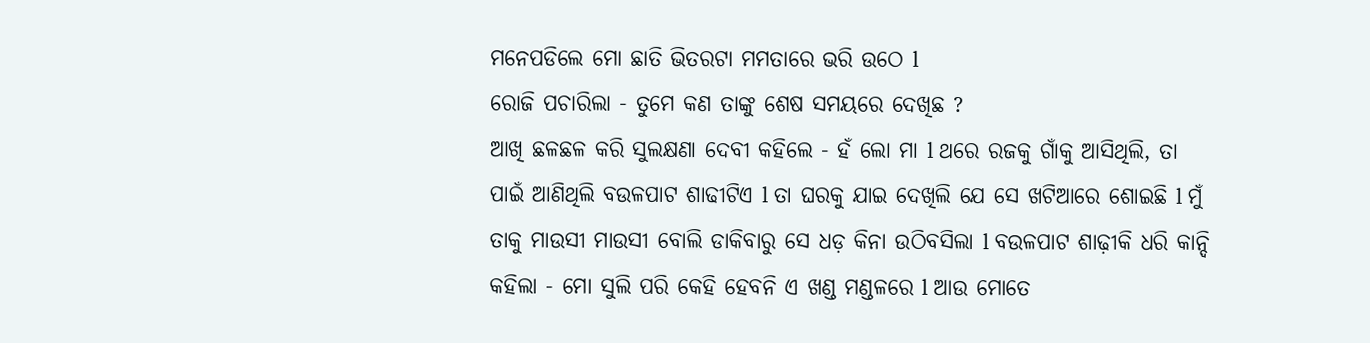ମନେପଡିଲେ ମୋ ଛାତି ଭିତରଟା ମମତାରେ ଭରି ଉଠେ l
ରୋଜି ପଚାରିଲା - ତୁମେ କଣ ତାଙ୍କୁ ଶେଷ ସମୟରେ ଦେଖିଛ ?
ଆଖି ଛଳଛଳ କରି ସୁଲକ୍ଷଣା ଦେବୀ କହିଲେ - ହଁ ଲୋ ମା l ଥରେ ରଜକୁ ଗାଁକୁ ଆସିଥିଲି, ତା ପାଇଁ ଆଣିଥିଲି ବଉଳପାଟ ଶାଢୀଟିଏ l ତା ଘରକୁ ଯାଇ ଦେଖିଲି ଯେ ସେ ଖଟିଆରେ ଶୋଇଛି l ମୁଁ ତାକୁ ମାଉସୀ ମାଉସୀ ବୋଲି ଡାକିବାରୁ ସେ ଧଡ଼ କିନା ଉଠିବସିଲା l ବଉଳପାଟ ଶାଢ଼ୀକି ଧରି କାନ୍ଦି କହିଲା - ମୋ ସୁଲି ପରି କେହି ହେବନି ଏ ଖଣ୍ଡ ମଣ୍ଡଳରେ l ଆଉ ମୋତେ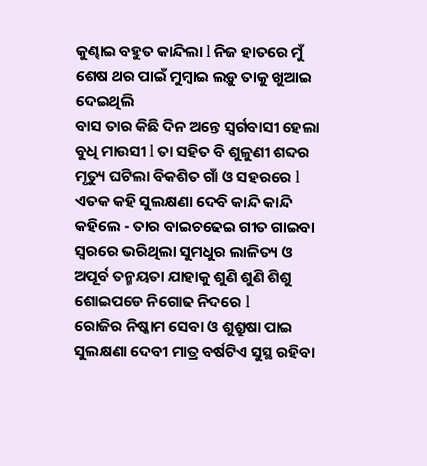କୁଣ୍ଢାଇ ବହୁତ କାନ୍ଦିଲା l ନିଜ ହାତରେ ମୁଁ ଶେଷ ଥର ପାଇଁ ମୁମ୍ବାଇ ଲଡ଼ୁ ତାକୁ ଖୁଆଇ ଦେଇଥିଲି
ବାସ ତାର କିଛି ଦିନ ଅନ୍ତେ ସ୍ୱର୍ଗବାସୀ ହେଲା ବୁଧି ମାଉସୀ l ତା ସହିତ ବି ଶୁଳୁଣୀ ଶବ୍ଦର ମୃତ୍ୟୁ ଘଟିଲା ବିକଶିତ ଗାଁ ଓ ସହରରେ l ଏତକ କହି ସୁଲକ୍ଷଣା ଦେବି କାନ୍ଦି କାନ୍ଦି କହିଲେ - ତାର ବାଇଚଢେଇ ଗୀତ ଗାଇବା ସ୍ୱରରେ ଭରିଥିଲା ସୁମଧୁର ଲାଳିତ୍ୟ ଓ ଅପୂର୍ବ ତନ୍ମୟତା ଯାହାକୁ ଶୁଣି ଶୁଣି ଶିଶୁ ଶୋଇପଡେ ନିଗୋଢ ନିଦରେ l
ରୋଜିର ନିଷ୍କାମ ସେବା ଓ ଶୁଶ୍ରୁଷା ପାଇ ସୁଲକ୍ଷଣା ଦେବୀ ମାତ୍ର ବର୍ଷଟିଏ ସୁସ୍ଥ ରହିବା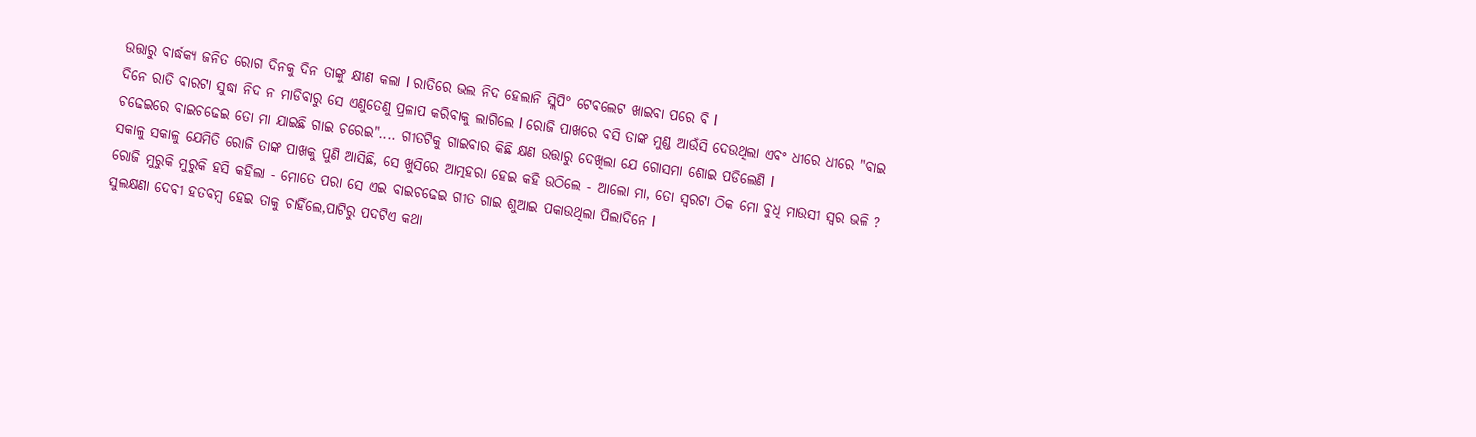ଉତ୍ତାରୁ ବାର୍ଦ୍ଧକ୍ୟ ଜନିତ ରୋଗ ଦିନକୁ ଦିନ ତାଙ୍କୁ କ୍ଷୀଣ କଲା l ରାତିରେ ଭଲ ନିଦ ହେଲାନି ସ୍ଲିପି° ଟେଵଲେଟ ଖାଇବା ପରେ ବି l
ଦିନେ ରାତି ବାରଟା ସୁଦ୍ଧା ନିଦ ନ ମାଡିବାରୁ ସେ ଏଣୁତେଣୁ ପ୍ରଳାପ କରିବାକୁ ଲାଗିଲେ l ରୋଜି ପାଖରେ ବସି ତାଙ୍କ ମୁଣ୍ଡ ଆଉଁସି ଦେଉଥିଲା ଏବଂ ଧୀରେ ଧୀରେ "ବାଇ ଚଢେଇରେ ବାଇଚଢେଇ ତୋ ମା ଯାଇଛି ଗାଇ ଚରେଇ".... ଗୀତଟିକୁ ଗାଇବାର କିଛି କ୍ଷଣ ଉତ୍ତାରୁ ଦେଖିଲା ଯେ ଗୋସମା ଶୋଇ ପଡିଲେଣି l
ସକାଳୁ ସକାଳୁ ଯେମିତି ରୋଜି ତାଙ୍କ ପାଖକୁ ପୁଣି ଆସିଛି, ସେ ଖୁସିରେ ଆତ୍ମହରା ହେଇ କହି ଉଠିଲେ - ଆଲୋ ମା, ତୋ ସ୍ୱରଟା ଠିକ ମୋ ବୁଧି ମାଉସୀ ସ୍ୱର ଭଳି ?
ରୋଜି ମୁରୁକି ମୁରୁକି ହସି କହିଲା - ମୋତେ ପରା ସେ ଏଇ ବାଇଚଢେଇ ଗୀତ ଗାଇ ଶୁଆଇ ପକାଉଥିଲା ପିଲାଦିନେ l
ସୁଲକ୍ଷଣା ଦେବୀ ହତବମ୍ବ ହେଇ ତାକୁ ଚାହିଁଲେ,ପାଟିରୁ ପଦଟିଏ କଥା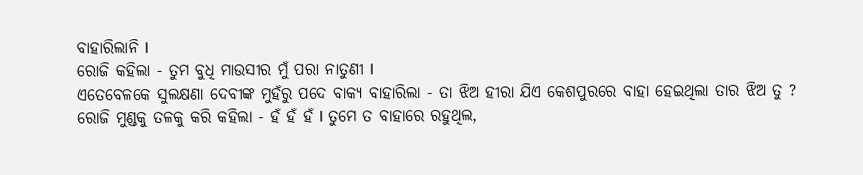ବାହାରିଲାନି l
ରୋଜି କହିଲା - ତୁମ ବୁଧି ମାଉସୀର ମୁଁ ପରା ନାତୁଣୀ l
ଏତେବେଳକେ ସୁଲକ୍ଷଣା ଦେବୀଙ୍କ ମୁହଁରୁ ପଦେ ବାକ୍ୟ ବାହାରିଲା - ତା ଝିଅ ହୀରା ଯିଏ କେଶପୁରରେ ବାହା ହେଇଥିଲା ତାର ଝିଅ ତୁ ?
ରୋଜି ମୁଣ୍ଡକୁ ତଳକୁ କରି କହିଲା - ହଁ ହଁ ହଁ l ତୁମେ ତ ବାହାରେ ରହୁଥିଲ,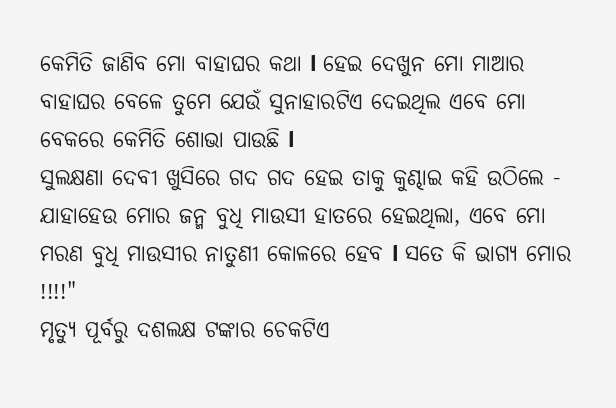କେମିତି ଜାଣିବ ମୋ ବାହାଘର କଥା l ହେଇ ଦେଖୁନ ମୋ ମାଆର ବାହାଘର ବେଳେ ତୁମେ ଯେଉଁ ସୁନାହାରଟିଏ ଦେଇଥିଲ ଏବେ ମୋ ବେକରେ କେମିତି ଶୋଭା ପାଉଛି l
ସୁଲକ୍ଷଣା ଦେବୀ ଖୁସିରେ ଗଦ ଗଦ ହେଇ ତାକୁ କୁଣ୍ଢାଇ କହି ଉଠିଲେ - ଯାହାହେଉ ମୋର ଜନ୍ମ ବୁଧି ମାଉସୀ ହାତରେ ହେଇଥିଲା, ଏବେ ମୋ ମରଣ ବୁଧି ମାଉସୀର ନାତୁଣୀ କୋଳରେ ହେବ l ସତେ କି ଭାଗ୍ୟ ମୋର !!!!"
ମୃତ୍ୟୁ ପୂର୍ବରୁ ଦଶଲକ୍ଷ ଟଙ୍କାର ଚେକଟିଏ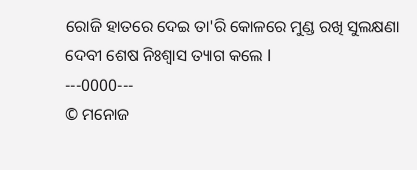ରୋଜି ହାତରେ ଦେଇ ତା'ରି କୋଳରେ ମୁଣ୍ଡ ରଖି ସୁଲକ୍ଷଣା ଦେବୀ ଶେଷ ନିଃଶ୍ୱାସ ତ୍ୟାଗ କଲେ l
---0000---
© ମନୋଜ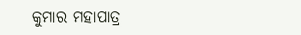କୁମାର ମହାପାତ୍ର